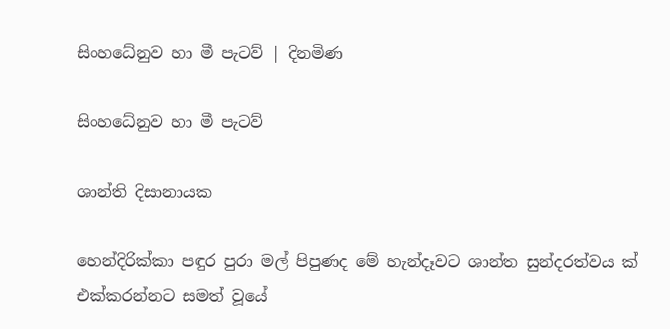සිංහධේනුව හා මී පැටව් | දිනමිණ

සිංහධේනුව හා මී පැටව්

ශාන්ති දිසානායක

හෙන්දිරික්කා පඳුර පුරා මල් පිපුණද මේ හැන්දෑවට ශාන්ත සුන්දරත්වය ක් එක්කරන්නට සමත් වූයේ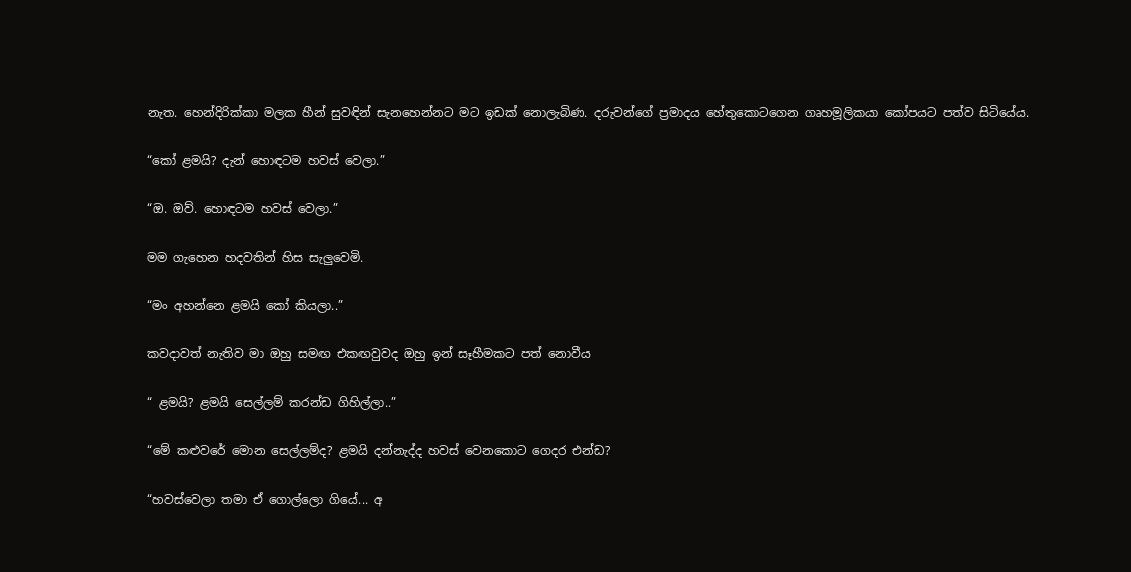නැත. හෙන්දිරික්කා මලක හීන් සුවඳින් සැනහෙන්නට මට ඉඩක් නොලැබිණ. දරුවන්ගේ ප්‍රමාදය හේතුකොටගෙන ගෘහමූලිකයා කෝපයට පත්ව සිටියේය.

“කෝ ළමයි? දැන් හොඳටම හවස් වෙලා.”

“ඔ. ඔව්. හොඳටම හවස් වෙලා.”

මම ගැහෙන හදවතින් හිස සැලුවෙමි.

“මං අහන්නෙ ළමයි කෝ කියලා..”

කවදාවත් නැතිව මා ඔහු සමඟ එකඟවුවද ඔහු ඉන් සෑහීමකට පත් නොවීය

“ ළමයි? ළමයි සෙල්ලම් කරන්ඩ ගිහිල්ලා..”

“මේ කළුවරේ මොන සෙල්ලම්ද? ළමයි දන්නැද්ද හවස් වෙනකොට ගෙදර එන්ඩ?

“හවස්වෙලා තමා ඒ ගොල්ලො ගියේ... අ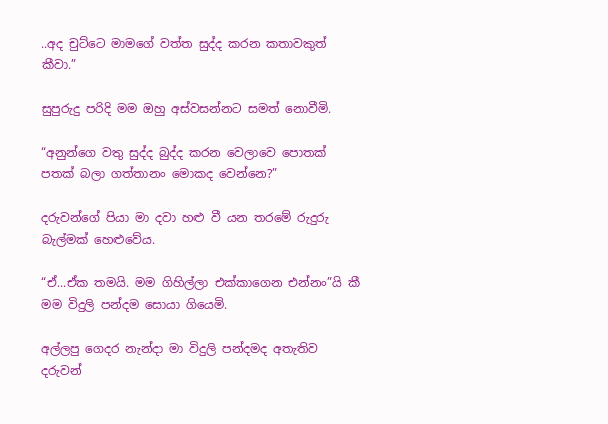..අද චුට්ටෙ මාමගේ වත්ත සුද්ද කරන කතාවකුත් කීවා.”

සුපුරුදු පරිදි මම ඔහු අස්වසන්නට සමත් නොවීමි.

“අනුන්ගෙ වතු සුද්ද බුද්ද කරන වෙලාවෙ පොතක් පතක් බලා ගත්තානං මොකද වෙන්නෙ?”

දරුවන්ගේ පියා මා දවා හළු වී යන තරමේ රුදුරු බැල්මක් හෙළුවේය.

“ඒ...ඒක තමයි. මම ගිහිල්ලා එක්කාගෙන එන්නං”යි කී මම විදුලි පන්දම සොයා ගියෙමි.

අල්ලපු ගෙදර නැන්දා මා විදුලි පන්දමද අතැතිව දරුවන්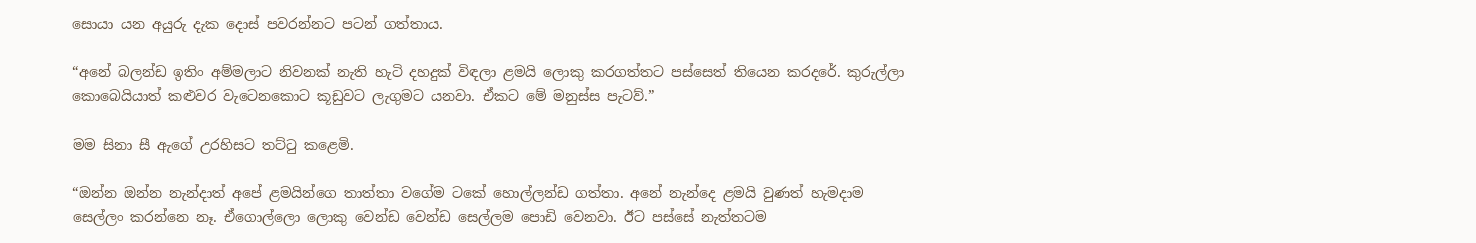සොයා යන අයුරු දැක දොස් පවරන්නට පටන් ගත්තාය.

“අනේ බලන්ඩ ඉතිං අම්මලාට නිවනක් නැති හැටි දහදුක් විඳලා ළමයි ලොකු කරගත්තට පස්සෙත් තියෙන කරදරේ. කුරුල්ලා කොබෙයියාත් කළුවර වැටෙනකොට කූඩුවට ලැගුමට යනවා. ඒකට මේ මනුස්ස පැටව්.”

මම සිනා සී ඇගේ උරහිසට තට්ටු කළෙමි.

“ඔන්න ඔන්න නැන්දාත් අපේ ළමයින්ගෙ තාත්තා වගේම ටකේ හොල්ලන්ඩ ගත්තා. අනේ නැන්දෙ ළමයි වුණත් හැමදාම සෙල්ලං කරන්නෙ නෑ. ඒගොල්ලො ලොකු වෙන්ඩ වෙන්ඩ සෙල්ලම පොඩි වෙනවා. ඊට පස්සේ නැත්තටම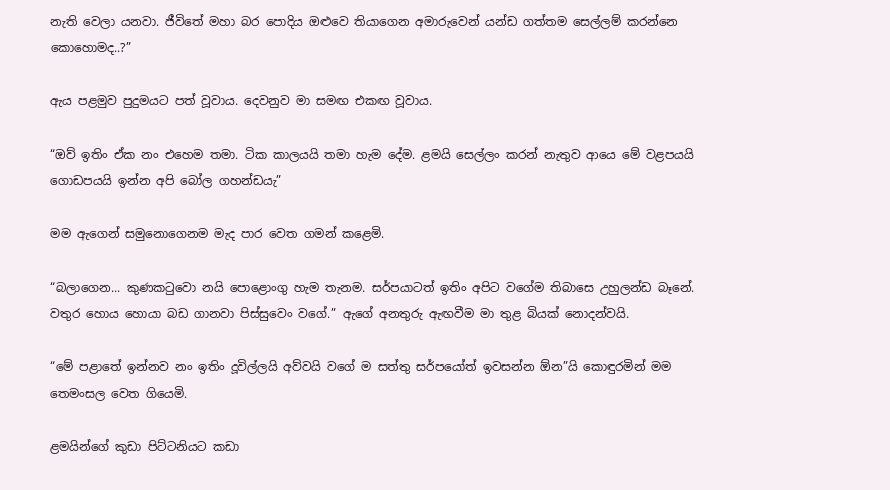නැති වෙලා යනවා. ජීවිතේ මහා බර පොදිය ඔළුවෙ තියාගෙන අමාරුවෙන් යන්ඩ ගත්තම සෙල්ලම් කරන්නෙ කොහොමද..?”

ඇය පළමුව පුදුමයට පත් වූවාය. දෙවනුව මා සමඟ එකඟ වූවාය.

“ඔව් ඉතිං ඒක නං එහෙම තමා. ටික කාලයයි තමා හැම දේම. ළමයි සෙල්ලං කරන් නැතුව ආයෙ මේ වළපයයි ගොඩපයයි ඉන්න අපි බෝල ගහන්ඩ‍යැ”

මම ඇගෙන් සමුනොගෙනම මැද පාර වෙත ගමන් කළෙමි.

“බලාගෙන... කුණකටුවො නයි පොළොංගු හැම තැනම. සර්පයාටත් ඉතිං අපිට වගේම තිබාසෙ උහුලන්ඩ බෑනේ. වතුර හොය හොයා බඩ ගානවා පිස්සුවෙං වගේ.” ඇගේ අනතුරු ඇඟවීම මා තුළ බියක් නොදන්වයි.

“මේ පළාතේ ඉන්නව නං ඉතිං දූවිල්ලයි අව්වයි වගේ ම සත්තු සර්පයෝත් ඉවසන්න ඕන”යි කොඳුරමින් මම තෙමංසල ‍වෙත ගියෙමි.

ළමයින්ගේ කුඩා පිට්ටනියට කඩා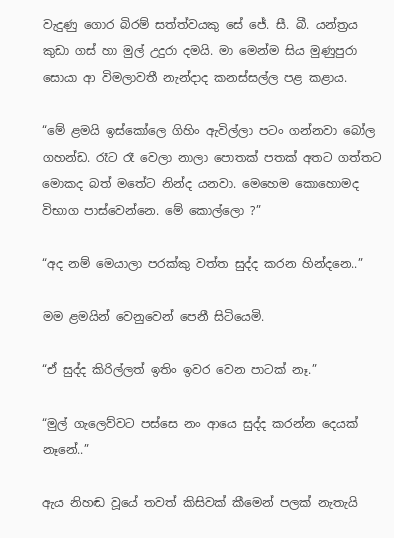වැදුණු ගොර බිරම් සත්ත්වයකු සේ ජේ. සී. බී. යන්ත්‍රය කුඩා ගස් හා මුල් උදුරා දමයි. මා ‍මෙන්ම සිය මුණුපුරා සොයා ආ විමලාවතී නැන්දාද කනස්සල්ල පළ කළාය.

“මේ ළමයි ඉස්කෝලෙ ගිහිං ඇවිල්ලා පටං ගන්නවා බෝල ගහන්ඩ. රෑට රෑ වෙලා නාලා පොතක් පතක් අතට ගත්තට මොකද බත් මතේට නින්ද යනවා. මෙහෙම කොහොමද විභාග පාස්වෙන්නෙ. මේ කොල්ලො ?”

“අද නම් මෙයාලා පරක්කු වත්ත සුද්ද කරන හින්දනෙ..”

මම ළමයින් වෙනුවෙන් පෙනී සිටියෙමි.

“ඒ සුද්ද කිරිල්ලත් ඉතිං ඉවර වෙන පාටක් නෑ.”

“මුල් ගැලෙව්වට පස්සෙ නං ආයෙ සුද්ද කරන්න දෙයක් නෑනේ..”

ඇය නිහඬ වූයේ තවත් කිසිවක් කීමෙන් පලක් නැතැයි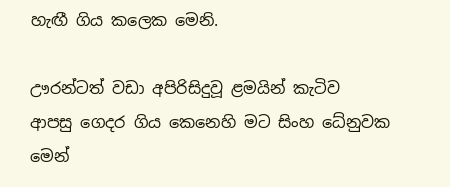හැඟී ගිය කලෙක මෙනි.

ඌරන්ටත් වඩා අපිරිසිදුවූ ළමයින් කැටිව ආපසු ‍ගෙදර ගිය කෙනෙහි මට සිංහ ධේනුවක මෙන්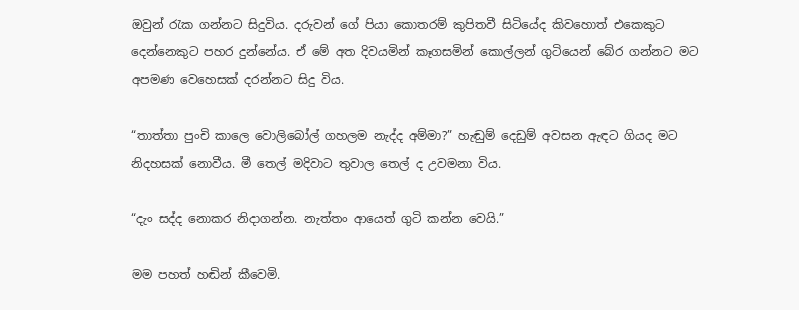ඔවුන් රැක ගන්නට සිදුවිය. දරුවන් ගේ පියා කොතරම් කුපිතවී සිටියේද කිවහොත් එකෙකුට දෙන්නෙකුට පහර දුන්නේය. ඒ මේ අත දිවයමින් කෑගසමින් ‍කොල්ලන් ගුටි‍යෙන් බේර ගන්නට මට අපමණ වෙහෙසක් දරන්නට සිදු විය.

“තාත්තා පුංචි කාලෙ වොලිබෝල් ගහලම නැද්ද අම්මා?” හැඬුම් දෙඩුම් අවසන ඇඳට ගියද මට නිදහසක් නොවීය. මී ‍තෙල් මදිවාට තුවාල තෙල් ද උවමනා විය.

“දැං සද්ද නොකර නිදාගන්න. නැත්තං ආයෙත් ගුටි කන්න වෙයි.”

මම පහත් හඬින් කී‍වෙමි.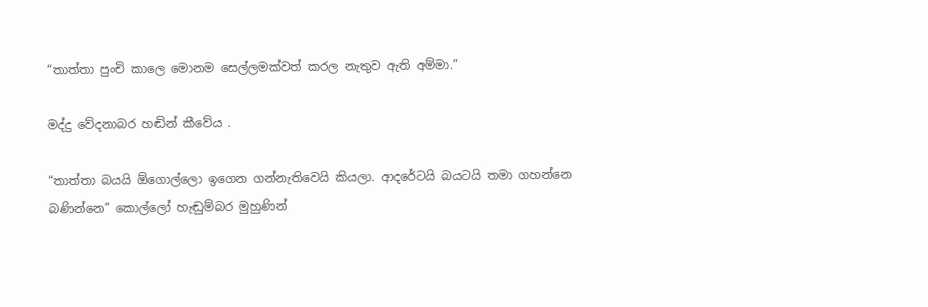“තාත්තා පුංචි කාලෙ මොනම සෙල්ලමක්වත් කරල නැතුව ඇති අම්මා.”

මද්දු වේදනාබර හඬින් කී‍වේය .

“තාත්තා බයයි ඕගොල්ලො ඉගෙන ගන්නැතිවෙයි කියලා. ආදරේටයි බයටයි තමා ගහන්නෙ බණින්නෙ” කොල්ලෝ හැඬුම්බර මුහුණින්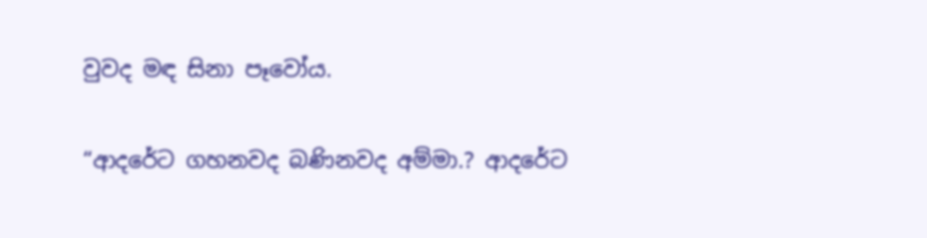වුවද මඳ සිනා පෑවෝය.

“ආදරේට ගහනවද බණිනවද අම්මා.? ආදරේට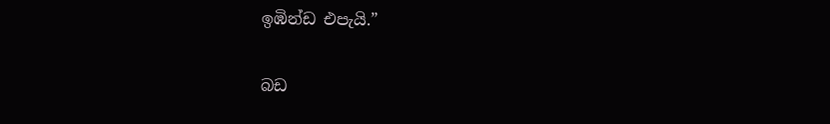ඉඹින්ඩ එපැයි.”

බඩ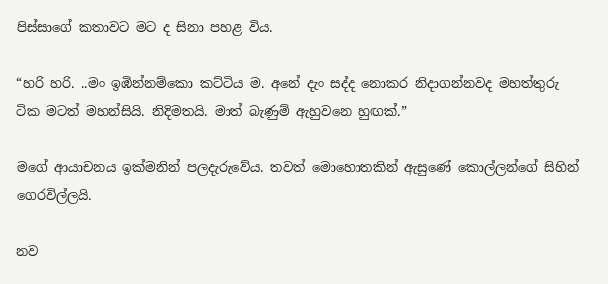පිස්සාගේ කතාවට මට ද සිනා පහළ විය.

“හරි හරි. ..මං ඉඹින්නම්කො කට්ටිය ම. අනේ දැං සද්ද නොකර නිදාගන්නවද මහත්තුරු ටික මටත් මහන්සියි. නිදිමතයි. මාත් බැණුම් ඇහුවනෙ හුඟක්.”

මගේ ආයාචනය ඉක්මනින් පලදැරුවේය. තවත් ‍මොහොතකින් ඇසුණේ කොල්ලන්ගේ සිහින් ගෙරවිල්ලයි.

නව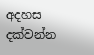අදහස දක්වන්න